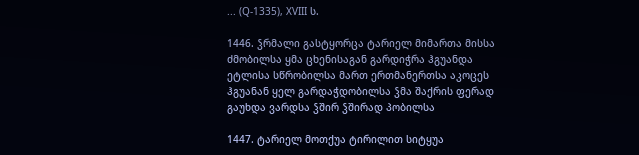... (Q-1335), XVIII ს.

1446. ჴრმალი გასტყორცა ტარიელ მიმართა მისსა ძმობილსა ყმა ცხენისაგან გარდიჭრა ჰგუანდა ეტლისა სწრობილსა მართ ერთმანერთსა აკოცეს ჰგუანან ყელ გარდაჭდობილსა ჴმა შაქრის ფერად გაუხდა ვარდსა ჴშირ ჴშირად პობილსა

1447. ტარიელ მოთქუა ტირილით სიტყუა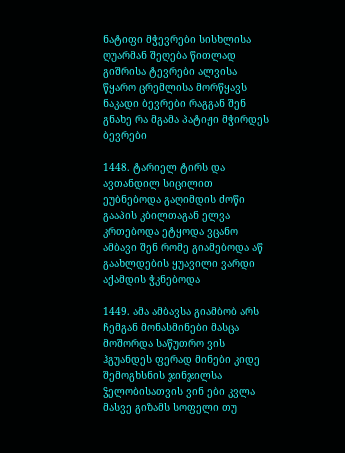ნატიფი მჭევრები სისხლისა ღუარმან შეღება წითლად გიშრისა ტევრები ალვისა წყარო ცრემლისა მორწყავს ნაკადი ბევრები რაგგან შენ გნახე რა მგამა პატიჟი მჭირდეს ბევრები

1448. ტარიელ ტირს და ავთანდილ სიცილით ეუბნებოდა გაღიმდის ძოწი გააპის კბილთაგან ელვა კრთებოდა ეტყოდა ვცანო ამბავი შენ რომე გიამებოდა აწ გაახლდების ყუავილი ვარდი აქამდის ჭკნებოდა

1449. ამა ამბავსა გიამბობ არს ჩემგან მონასმინები მასცა მოშორდა საწუთრო ვის ჰგუანდეს ფერად მინები კიდე შემოგხსნის ჯინჯილსა ჴელობისათვის ვინ ები კვლა მასვე გიზამს სოფელი თუ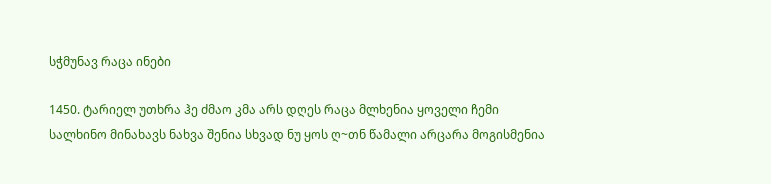სჭმუნავ რაცა ინები

1450. ტარიელ უთხრა ჰე ძმაო კმა არს დღეს რაცა მლხენია ყოველი ჩემი სალხინო მინახავს ნახვა შენია სხვად ნუ ყოს ღ~თნ წამალი არცარა მოგისმენია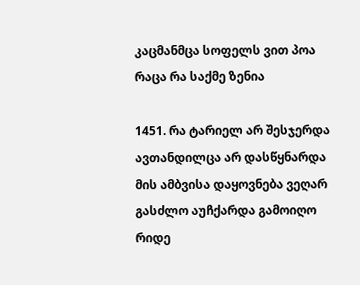კაცმანმცა სოფელს ვით პოა რაცა რა საქმე ზენია

1451. რა ტარიელ არ შესჯერდა ავთანდილცა არ დასწყნარდა მის ამბვისა დაყოვნება ვეღარ გასძლო აუჩქარდა გამოიღო რიდე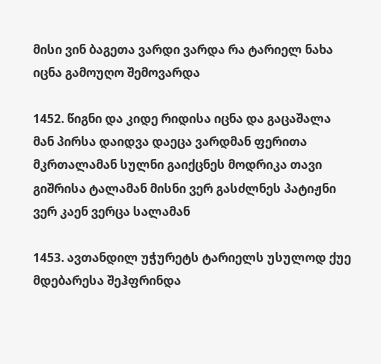მისი ვინ ბაგეთა ვარდი ვარდა რა ტარიელ ნახა იცნა გამოუღო შემოვარდა

1452. წიგნი და კიდე რიდისა იცნა და გაცაშალა მან პირსა დაიდვა დაეცა ვარდმან ფერითა მკრთალამან სულნი გაიქცნეს მოდრიკა თავი გიშრისა ტალამან მისნი ვერ გასძლნეს პატიჟნი ვერ კაენ ვერცა სალამან

1453. ავთანდილ უჭურეტს ტარიელს უსულოდ ქუე მდებარესა შეჰფრინდა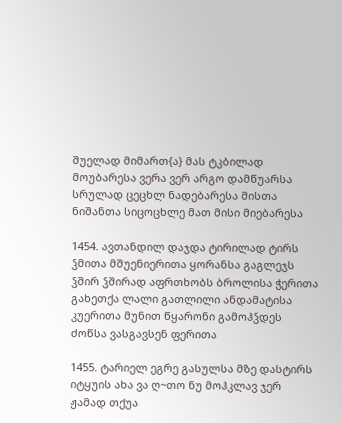შუელად მიმართ{ა} მას ტკბილად მოუბარესა ვერა ვერ არგო დამწუარსა სრულად ცეცხლ ნადებარესა მისთა ნიშანთა სიცოცხლე მათ მისი მიებარესა

1454. ავთანდილ დაჯდა ტირილად ტირს ჴმითა მშუენიერითა ყორანსა გაგლეჯს ჴშირ ჴშირად აფრთხობს ბროლისა ჭერითა გახეთქა ლალი გათლილი ანდამატისა კუერითა მუნით წყარონი გამოჰჴდეს ძოწსა ვასგავსენ ფერითა

1455. ტარიელ ეგრე გასულსა მზე დასტირს იტყუის ახა ვა ღ~თო ნუ მოჰკლავ ჯერ ჟამად თქუა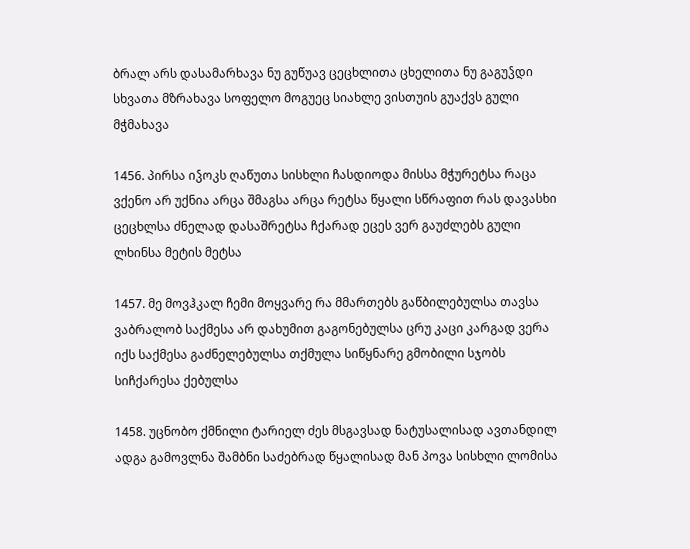ბრალ არს დასამარხავა ნუ გუწუავ ცეცხლითა ცხელითა ნუ გაგუჴდი სხვათა მზრახავა სოფელო მოგუეც სიახლე ვისთუის გუაქვს გული მჭმახავა

1456. პირსა იჴოკს ღაწუთა სისხლი ჩასდიოდა მისსა მჭურეტსა რაცა ვქენო არ უქნია არცა შმაგსა არცა რეტსა წყალი სწრაფით რას დავასხი ცეცხლსა ძნელად დასაშრეტსა ჩქარად ეცეს ვერ გაუძლებს გული ლხინსა მეტის მეტსა

1457. მე მოვჰკალ ჩემი მოყვარე რა მმართებს გაწბილებულსა თავსა ვაბრალობ საქმესა არ დახუმით გაგონებულსა ცრუ კაცი კარგად ვერა იქს საქმესა გაძნელებულსა თქმულა სიწყნარე გმობილი სჯობს სიჩქარესა ქებულსა

1458. უცნობო ქმნილი ტარიელ ძეს მსგავსად ნატუსალისად ავთანდილ ადგა გამოვლნა შამბნი საძებრად წყალისად მან პოვა სისხლი ლომისა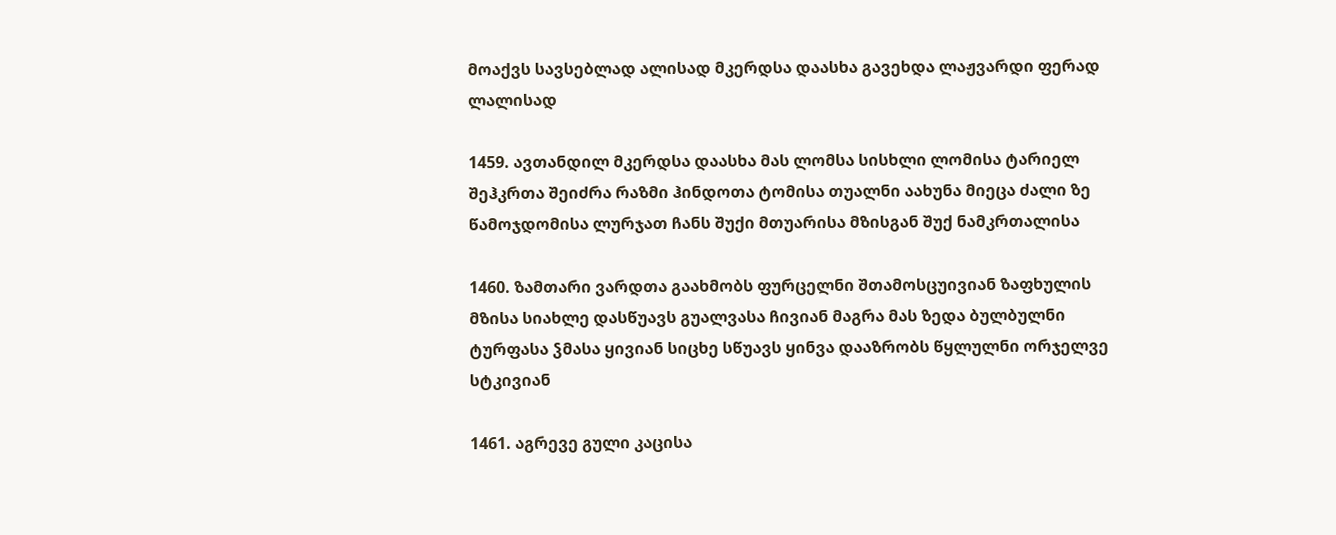მოაქვს სავსებლად ალისად მკერდსა დაასხა გავეხდა ლაჟვარდი ფერად ლალისად

1459. ავთანდილ მკერდსა დაასხა მას ლომსა სისხლი ლომისა ტარიელ შეჰკრთა შეიძრა რაზმი ჰინდოთა ტომისა თუალნი აახუნა მიეცა ძალი ზე წამოჯდომისა ლურჯათ ჩანს შუქი მთუარისა მზისგან შუქ ნამკრთალისა

1460. ზამთარი ვარდთა გაახმობს ფურცელნი შთამოსცუივიან ზაფხულის მზისა სიახლე დასწუავს გუალვასა ჩივიან მაგრა მას ზედა ბულბულნი ტურფასა ჴმასა ყივიან სიცხე სწუავს ყინვა დააზრობს წყლულნი ორჯელვე სტკივიან

1461. აგრევე გული კაცისა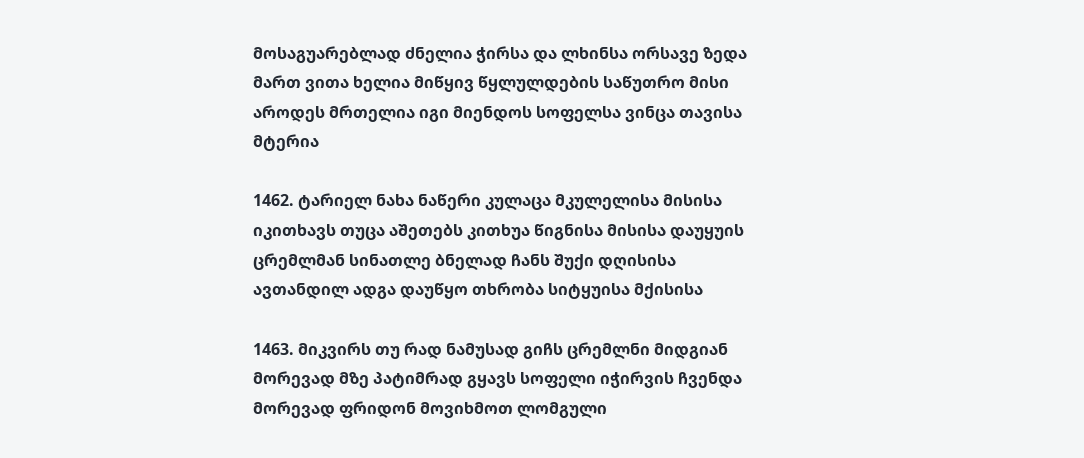მოსაგუარებლად ძნელია ჭირსა და ლხინსა ორსავე ზედა მართ ვითა ხელია მიწყივ წყლულდების საწუთრო მისი აროდეს მრთელია იგი მიენდოს სოფელსა ვინცა თავისა მტერია

1462. ტარიელ ნახა ნაწერი კულაცა მკულელისა მისისა იკითხავს თუცა აშეთებს კითხუა წიგნისა მისისა დაუყუის ცრემლმან სინათლე ბნელად ჩანს შუქი დღისისა ავთანდილ ადგა დაუწყო თხრობა სიტყუისა მქისისა

1463. მიკვირს თუ რად ნამუსად გიჩს ცრემლნი მიდგიან მორევად მზე პატიმრად გყავს სოფელი იჭირვის ჩვენდა მორევად ფრიდონ მოვიხმოთ ლომგული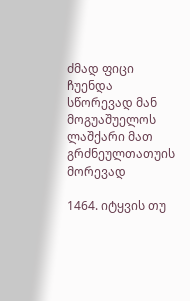ძმად ფიცი ჩუენდა სწორევად მან მოგუაშუელოს ლაშქარი მათ გრძნეულთათუის მორევად

1464. იტყვის თუ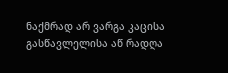ნაქმრად არ ვარგა კაცისა გასწავლელისა აწ რადღა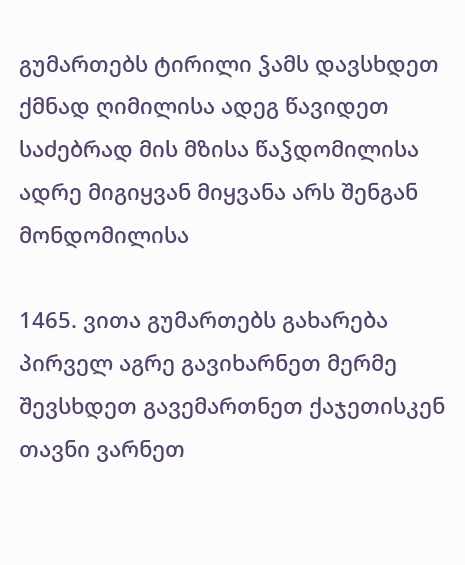გუმართებს ტირილი ჴამს დავსხდეთ ქმნად ღიმილისა ადეგ წავიდეთ საძებრად მის მზისა წაჴდომილისა ადრე მიგიყვან მიყვანა არს შენგან მონდომილისა

1465. ვითა გუმართებს გახარება პირველ აგრე გავიხარნეთ მერმე შევსხდეთ გავემართნეთ ქაჯეთისკენ თავნი ვარნეთ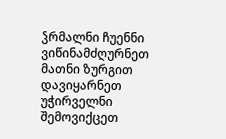ჴრმალნი ჩუენნი ვიწინამძღურნეთ მათნი ზურგით დავიყარნეთ უჭირველნი შემოვიქცეთ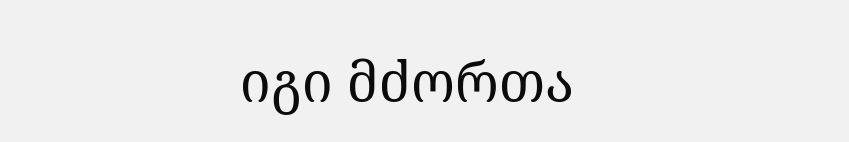იგი მძორთა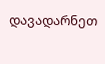დავადარნეთ